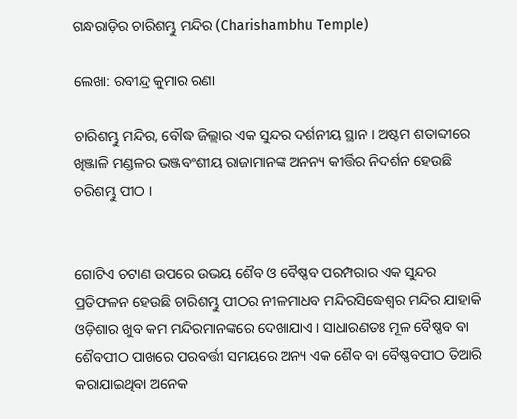ଗନ୍ଧରାଡ଼ିର ଚାରିଶମ୍ଭୁ ମନ୍ଦିର (Charishambhu Temple)

ଲେଖା: ରବୀନ୍ଦ୍ର କୁମାର ରଣା

ଚାରିଶମ୍ଭୁ ମନ୍ଦିର, ବୌଦ୍ଧ ଜିଲ୍ଲାର ଏକ ସୁନ୍ଦର ଦର୍ଶନୀୟ ସ୍ଥାନ । ଅଷ୍ଟମ ଶତାବ୍ଦୀରେ ଖିଞ୍ଜାଳି ମଣ୍ଡଳର ଭଞ୍ଜବଂଶୀୟ ରାଜାମାନଙ୍କ ଅନନ୍ୟ କୀର୍ତ୍ତିର ନିଦର୍ଶନ ହେଉଛି ଚରିଶମ୍ଭୁ ପୀଠ ।


ଗୋଟିଏ ଚଟାଣ ଉପରେ ଉଭୟ ଶୈବ ଓ ବୈଷ୍ଣବ ପରମ୍ପରାର ଏକ ସୁନ୍ଦର ପ୍ରତିଫଳନ ହେଉଛି ଚାରିଶମ୍ଭୁ ପୀଠର ନୀଳମାଧବ ମନ୍ଦିରସିଦ୍ଧେଶ୍ଵର ମନ୍ଦିର ଯାହାକି ଓଡ଼ିଶାର ଖୁବ କମ ମନ୍ଦିରମାନଙ୍କରେ ଦେଖାଯାଏ । ସାଧାରଣତଃ ମୂଳ ବୈଷ୍ଣବ ବା ଶୈବପୀଠ ପାଖରେ ପରବର୍ତ୍ତୀ ସମୟରେ ଅନ୍ୟ ଏକ ଶୈବ ବା ବୈଷ୍ଣବପୀଠ ତିଆରି କରାଯାଇଥିବା ଅନେକ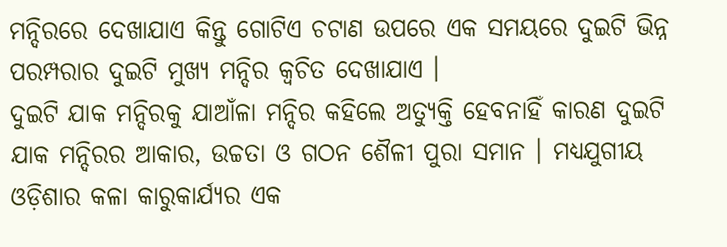ମନ୍ଦିରରେ ଦେଖାଯାଏ କିନ୍ତୁ ଗୋଟିଏ ଚଟାଣ ଉପରେ ଏକ ସମୟରେ ଦୁଇଟି ଭିନ୍ନ ପରମ୍ପରାର ଦୁଇଟି ମୁଖ୍ୟ ମନ୍ଦିର କ୍ଵଚିତ ଦେଖାଯାଏ ।
ଦୁଇଟି ଯାକ ମନ୍ଦିରକୁ ଯାଆଁଳା ମନ୍ଦିର କହିଲେ ଅତ୍ୟୁକ୍ତି ହେବନାହିଁ କାରଣ ଦୁଇଟି ଯାକ ମନ୍ଦିରର ଆକାର, ଉଚ୍ଚତା ଓ ଗଠନ ଶୈଳୀ ପୁରା ସମାନ । ମଧ୍ୟଯୁଗୀୟ ଓଡ଼ିଶାର କଳା କାରୁକାର୍ଯ୍ୟର ଏକ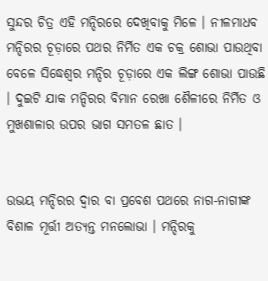ସୁନ୍ଦର ଚିତ୍ର ଏହି ମନ୍ଦିରରେ ଦେଖିବାକୁ ମିଳେ । ନୀଳମାଧବ ମନ୍ଦିରର ଚୂଡ଼ାରେ ପଥର ନିର୍ମିତ ଏକ ଚକ୍ର ଶୋଭା ପାଉଥିବା ବେଳେ ସିଦ୍ଧେଶ୍ଵର ମନ୍ଦିର ଚୂଡ଼ାରେ ଏକ ଲିଙ୍ଗ ଶୋଭା ପାଉଛି । ଦୁଇଟି ଯାକ ମନ୍ଦିରର ବିମାନ ରେଖା ଶୈଳୀରେ ନିର୍ମିତ ଓ ମୁଖଶାଳାର ଉପର ଭାଗ ସମତଳ ଛାତ ।


ଉଭୟ ମନ୍ଦିରର ଦ୍ଵାର ବା ପ୍ରବେଶ ପଥରେ ନାଗ-ନାଗୀଙ୍କ ବିଶାଳ ମୂର୍ତ୍ତୀ ଅତ୍ୟନ୍ତ ମନଲୋଭା । ମନ୍ଦିରକୁ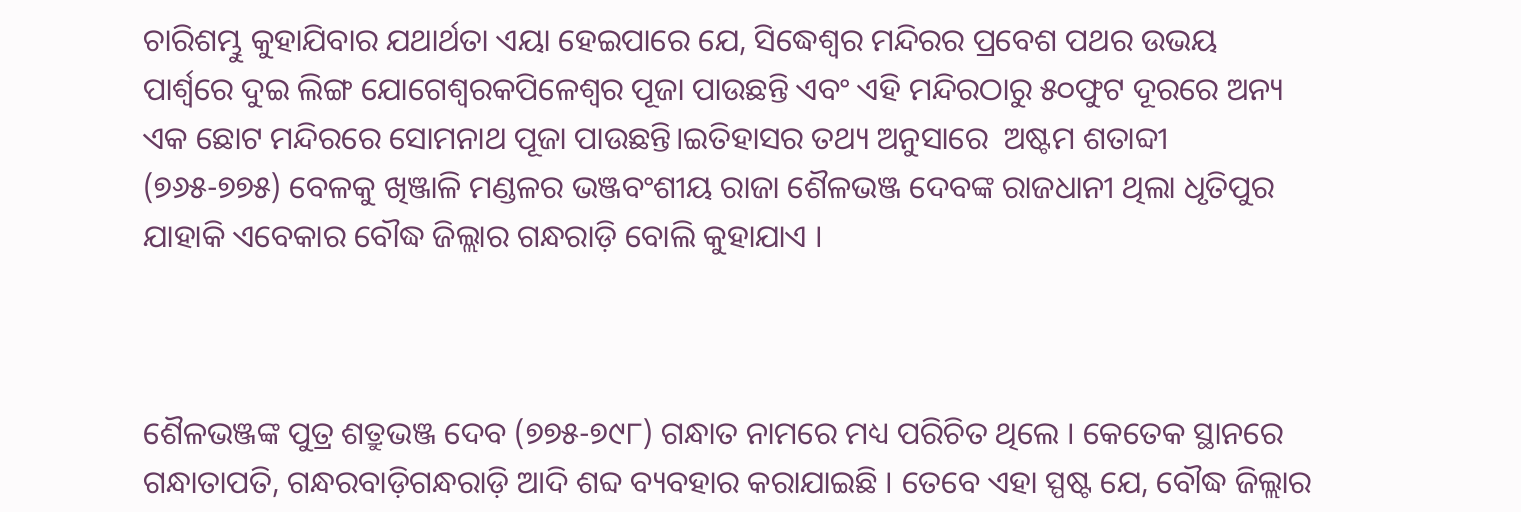ଚାରିଶମ୍ଭୁ କୁହାଯିବାର ଯଥାର୍ଥତା ଏୟା ହେଇପାରେ ଯେ, ସିଦ୍ଧେଶ୍ଵର ମନ୍ଦିରର ପ୍ରବେଶ ପଥର ଉଭୟ ପାର୍ଶ୍ଵରେ ଦୁଇ ଲିଙ୍ଗ ଯୋଗେଶ୍ୱରକପିଳେଶ୍ୱର ପୂଜା ପାଉଛନ୍ତି ଏବଂ ଏହି ମନ୍ଦିରଠାରୁ ୫୦ଫୁଟ ଦୂରରେ ଅନ୍ୟ ଏକ ଛୋଟ ମନ୍ଦିରରେ ସୋମନାଥ ପୂଜା ପାଉଛନ୍ତି।ଇତିହାସର ତଥ୍ୟ ଅନୁସାରେ  ଅଷ୍ଟମ ଶତାବ୍ଦୀ (୭୬୫-୭୭୫) ବେଳକୁ ଖିଞ୍ଜାଳି ମଣ୍ଡଳର ଭଞ୍ଜବଂଶୀୟ ରାଜା ଶୈଳଭଞ୍ଜ ଦେବଙ୍କ ରାଜଧାନୀ ଥିଲା ଧୃତିପୁର ଯାହାକି ଏବେକାର ବୌଦ୍ଧ ଜିଲ୍ଲାର ଗନ୍ଧରାଡ଼ି ବୋଲି କୁହାଯାଏ ।



ଶୈଳଭଞ୍ଜଙ୍କ ପୁତ୍ର ଶତ୍ରୁଭଞ୍ଜ ଦେବ (୭୭୫-୭୯୮) ଗନ୍ଧାତ ନାମରେ ମଧ୍ୟ ପରିଚିତ ଥିଲେ । କେତେକ ସ୍ଥାନରେ ଗନ୍ଧାତାପତି, ଗନ୍ଧରବାଡ଼ିଗନ୍ଧରାଡ଼ି ଆଦି ଶବ୍ଦ ବ୍ୟବହାର କରାଯାଇଛି । ତେବେ ଏହା ସ୍ପଷ୍ଟ ଯେ, ବୌଦ୍ଧ ଜିଲ୍ଲାର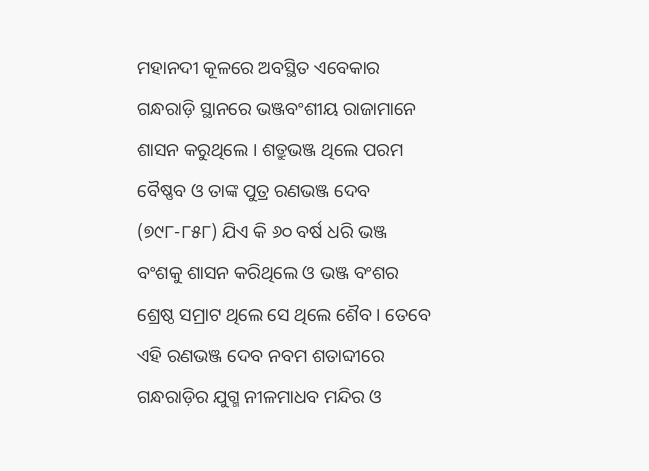ମହାନଦୀ କୂଳରେ ଅବସ୍ଥିତ ଏବେକାର ଗନ୍ଧରାଡ଼ି ସ୍ଥାନରେ ଭଞ୍ଜବଂଶୀୟ ରାଜାମାନେ ଶାସନ କରୁଥିଲେ । ଶତ୍ରୁଭଞ୍ଜ ଥିଲେ ପରମ ବୈଷ୍ଣବ ଓ ତାଙ୍କ ପୁତ୍ର ରଣଭଞ୍ଜ ଦେବ (୭୯୮-୮୫୮) ଯିଏ କି ୬୦ ବର୍ଷ ଧରି ଭଞ୍ଜ ବଂଶକୁ ଶାସନ କରିଥିଲେ ଓ ଭଞ୍ଜ ବଂଶର ଶ୍ରେଷ୍ଠ ସମ୍ରାଟ ଥିଲେ ସେ ଥିଲେ ଶୈବ । ତେବେ ଏହି ରଣଭଞ୍ଜ ଦେବ ନବମ ଶତାବ୍ଦୀରେ ଗନ୍ଧରାଡ଼ିର ଯୁଗ୍ମ ନୀଳମାଧବ ମନ୍ଦିର ଓ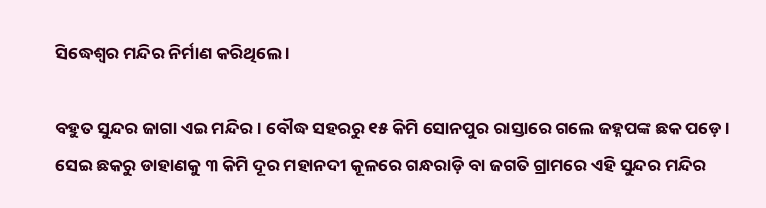ସିଦ୍ଧେଶ୍ଵର ମନ୍ଦିର ନିର୍ମାଣ କରିଥିଲେ ।

ବହୁତ ସୁନ୍ଦର ଜାଗା ଏଇ ମନ୍ଦିର । ବୌଦ୍ଧ ସହରରୁ ୧୫ କିମି ସୋନପୁର ରାସ୍ତାରେ ଗଲେ ଜହ୍ନପଙ୍କ ଛକ ପଡ଼େ । ସେଇ ଛକରୁ ଡାହାଣକୁ ୩ କିମି ଦୂର ମହାନଦୀ କୂଳରେ ଗନ୍ଧରାଡ଼ି ବା ଜଗତି ଗ୍ରାମରେ ଏହି ସୁନ୍ଦର ମନ୍ଦିର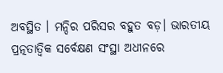ଅବସ୍ଥିତ । ମନ୍ଦିର ପରିସର ବହୁତ ବଡ଼। ଭାରତୀୟ ପ୍ରତ୍ନତାତ୍ବିକ ସର୍ବେକ୍ଷଣ ସଂସ୍ଥା ଅଧୀନରେ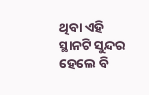ଥିବା ଏହି ସ୍ଥାନଟି ସୁନ୍ଦର ହେଲେ ବି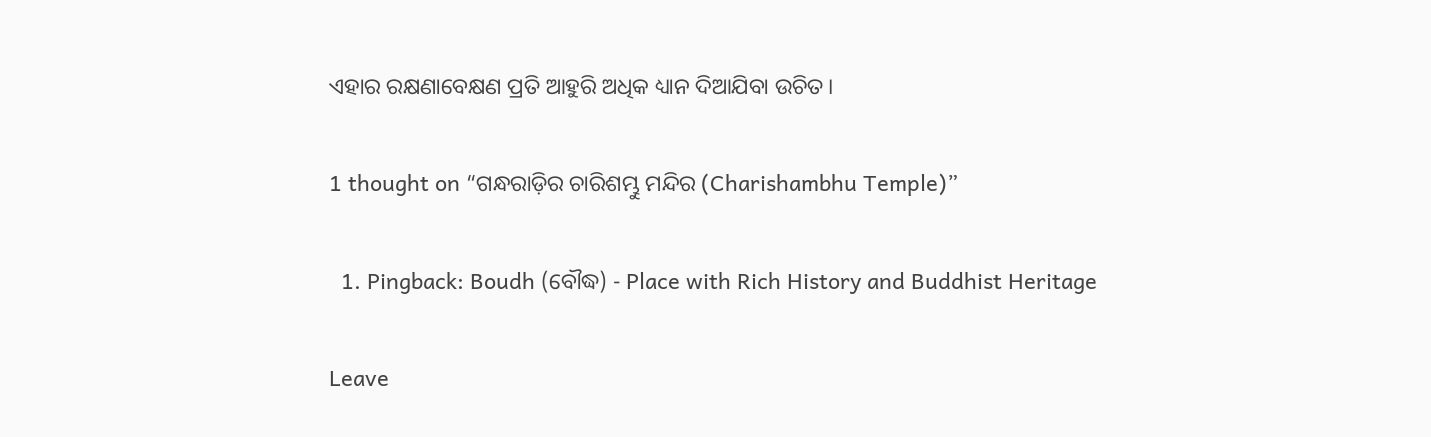ଏହାର ରକ୍ଷଣାବେକ୍ଷଣ ପ୍ରତି ଆହୁରି ଅଧିକ ଧ୍ୟାନ ଦିଆଯିବା ଉଚିତ।

1 thought on “ଗନ୍ଧରାଡ଼ିର ଚାରିଶମ୍ଭୁ ମନ୍ଦିର (Charishambhu Temple)”

  1. Pingback: Boudh (ବୌଦ୍ଧ) - Place with Rich History and Buddhist Heritage

Leave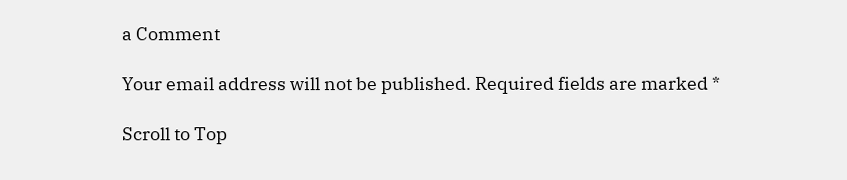a Comment

Your email address will not be published. Required fields are marked *

Scroll to Top